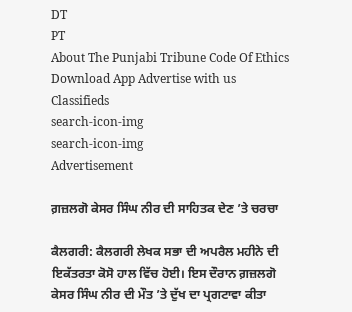DT
PT
About The Punjabi Tribune Code Of Ethics Download App Advertise with us Classifieds
search-icon-img
search-icon-img
Advertisement

ਗ਼ਜ਼ਲਗੋ ਕੇਸਰ ਸਿੰਘ ਨੀਰ ਦੀ ਸਾਹਿਤਕ ਦੇਣ ’ਤੇ ਚਰਚਾ

ਕੈਲਗਰੀ: ਕੈਲਗਰੀ ਲੇਖਕ ਸਭਾ ਦੀ ਅਪਰੈਲ ਮਹੀਨੇ ਦੀ ਇਕੱਤਰਤਾ ਕੋਸੋ ਹਾਲ ਵਿੱਚ ਹੋਈ। ਇਸ ਦੌਰਾਨ ਗ਼ਜ਼ਲਗੋ ਕੇਸਰ ਸਿੰਘ ਨੀਰ ਦੀ ਮੌਤ ’ਤੇ ਦੁੱਖ ਦਾ ਪ੍ਰਗਟਾਵਾ ਕੀਤਾ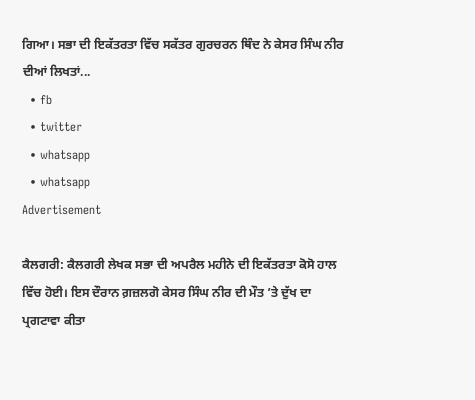ਗਿਆ। ਸਭਾ ਦੀ ਇਕੱਤਰਤਾ ਵਿੱਚ ਸਕੱਤਰ ਗੁਰਚਰਨ ਥਿੰਦ ਨੇ ਕੇਸਰ ਸਿੰਘ ਨੀਰ ਦੀਆਂ ਲਿਖਤਾਂ...
  • fb
  • twitter
  • whatsapp
  • whatsapp
Advertisement

ਕੈਲਗਰੀ: ਕੈਲਗਰੀ ਲੇਖਕ ਸਭਾ ਦੀ ਅਪਰੈਲ ਮਹੀਨੇ ਦੀ ਇਕੱਤਰਤਾ ਕੋਸੋ ਹਾਲ ਵਿੱਚ ਹੋਈ। ਇਸ ਦੌਰਾਨ ਗ਼ਜ਼ਲਗੋ ਕੇਸਰ ਸਿੰਘ ਨੀਰ ਦੀ ਮੌਤ ’ਤੇ ਦੁੱਖ ਦਾ ਪ੍ਰਗਟਾਵਾ ਕੀਤਾ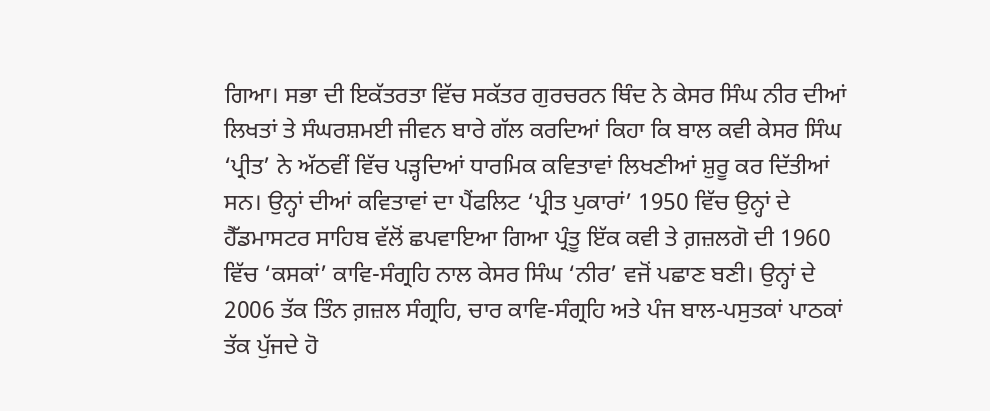ਗਿਆ। ਸਭਾ ਦੀ ਇਕੱਤਰਤਾ ਵਿੱਚ ਸਕੱਤਰ ਗੁਰਚਰਨ ਥਿੰਦ ਨੇ ਕੇਸਰ ਸਿੰਘ ਨੀਰ ਦੀਆਂ ਲਿਖਤਾਂ ਤੇ ਸੰਘਰਸ਼ਮਈ ਜੀਵਨ ਬਾਰੇ ਗੱਲ ਕਰਦਿਆਂ ਕਿਹਾ ਕਿ ਬਾਲ ਕਵੀ ਕੇਸਰ ਸਿੰਘ ‘ਪ੍ਰੀਤ’ ਨੇ ਅੱਠਵੀਂ ਵਿੱਚ ਪੜ੍ਹਦਿਆਂ ਧਾਰਮਿਕ ਕਵਿਤਾਵਾਂ ਲਿਖਣੀਆਂ ਸ਼ੁਰੂ ਕਰ ਦਿੱਤੀਆਂ ਸਨ। ਉਨ੍ਹਾਂ ਦੀਆਂ ਕਵਿਤਾਵਾਂ ਦਾ ਪੈਂਫਲਿਟ ‘ਪ੍ਰੀਤ ਪੁਕਾਰਾਂ’ 1950 ਵਿੱਚ ਉਨ੍ਹਾਂ ਦੇ ਹੈੱਡਮਾਸਟਰ ਸਾਹਿਬ ਵੱਲੋਂ ਛਪਵਾਇਆ ਗਿਆ ਪ੍ਰੰਤੂ ਇੱਕ ਕਵੀ ਤੇ ਗ਼ਜ਼ਲਗੋ ਦੀ 1960 ਵਿੱਚ ‘ਕਸਕਾਂ’ ਕਾਵਿ-ਸੰਗ੍ਰਹਿ ਨਾਲ ਕੇਸਰ ਸਿੰਘ ‘ਨੀਰ’ ਵਜੋਂ ਪਛਾਣ ਬਣੀ। ਉਨ੍ਹਾਂ ਦੇ 2006 ਤੱਕ ਤਿੰਨ ਗ਼ਜ਼ਲ ਸੰਗ੍ਰਹਿ, ਚਾਰ ਕਾਵਿ-ਸੰਗ੍ਰਹਿ ਅਤੇ ਪੰਜ ਬਾਲ-ਪਸੁਤਕਾਂ ਪਾਠਕਾਂ ਤੱਕ ਪੁੱਜਦੇ ਹੋ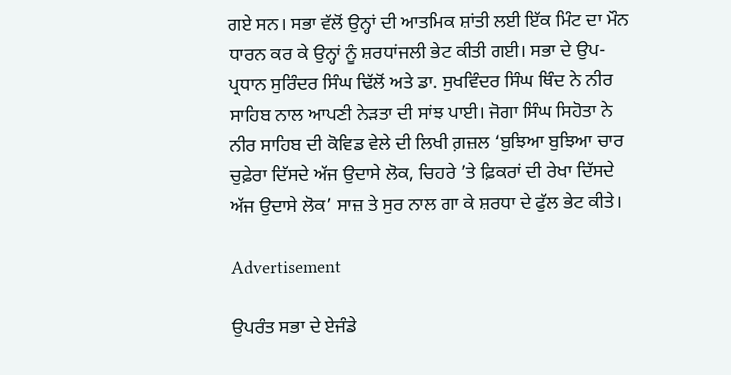ਗਏ ਸਨ। ਸਭਾ ਵੱਲੋਂ ਉਨ੍ਹਾਂ ਦੀ ਆਤਮਿਕ ਸ਼ਾਂਤੀ ਲਈ ਇੱਕ ਮਿੰਟ ਦਾ ਮੌਨ ਧਾਰਨ ਕਰ ਕੇ ਉਨ੍ਹਾਂ ਨੂੰ ਸ਼ਰਧਾਂਜਲੀ ਭੇਟ ਕੀਤੀ ਗਈ। ਸਭਾ ਦੇ ਉਪ-ਪ੍ਰਧਾਨ ਸੁਰਿੰਦਰ ਸਿੰਘ ਢਿੱਲੋਂ ਅਤੇ ਡਾ. ਸੁਖਵਿੰਦਰ ਸਿੰਘ ਥਿੰਦ ਨੇ ਨੀਰ ਸਾਹਿਬ ਨਾਲ ਆਪਣੀ ਨੇੜਤਾ ਦੀ ਸਾਂਝ ਪਾਈ। ਜੋਗਾ ਸਿੰਘ ਸਿਹੋਤਾ ਨੇ ਨੀਰ ਸਾਹਿਬ ਦੀ ਕੋਵਿਡ ਵੇਲੇ ਦੀ ਲਿਖੀ ਗ਼ਜ਼ਲ ‘ਬੁਝਿਆ ਬੁਝਿਆ ਚਾਰ ਚੁਫ਼ੇਰਾ ਦਿੱਸਦੇ ਅੱਜ ਉਦਾਸੇ ਲੋਕ, ਚਿਹਰੇ ’ਤੇ ਫ਼ਿਕਰਾਂ ਦੀ ਰੇਖਾ ਦਿੱਸਦੇ ਅੱਜ ਉਦਾਸੇ ਲੋਕ’ ਸਾਜ਼ ਤੇ ਸੁਰ ਨਾਲ ਗਾ ਕੇ ਸ਼ਰਧਾ ਦੇ ਫੁੱਲ ਭੇਟ ਕੀਤੇ।

Advertisement

ਉਪਰੰਤ ਸਭਾ ਦੇ ਏਜੰਡੇ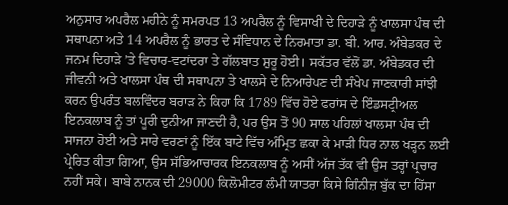ਅਨੁਸਾਰ ਅਪਰੈਲ ਮਹੀਨੇ ਨੂੰ ਸਮਰਪਤ 13 ਅਪਰੈਲ ਨੂੰ ਵਿਸਾਖੀ ਦੇ ਦਿਹਾੜੇ ਨੂੰ ਖਾਲਸਾ ਪੰਥ ਦੀ ਸਥਾਪਨਾ ਅਤੇ 14 ਅਪਰੈਲ ਨੂੰ ਭਾਰਤ ਦੇ ਸੰਵਿਧਾਨ ਦੇ ਨਿਰਮਾਤਾ ਡਾ. ਬੀ. ਆਰ. ਅੰਬੇਡਕਰ ਦੇ ਜਨਮ ਦਿਹਾੜੇ ’ਤੇ ਵਿਚਾਰ-ਵਟਾਂਦਰਾ ਤੇ ਗੱਲਬਾਤ ਸ਼ੁਰੂ ਹੋਈ। ਸਕੱਤਰ ਵੱਲੋਂ ਡਾ. ਅੰਬੇਡਕਰ ਦੀ ਜੀਵਨੀ ਅਤੇ ਖਾਲਸਾ ਪੰਥ ਦੀ ਸਥਾਪਨਾ ਤੇ ਖਾਲਸੇ ਦੇ ਨਿਆਰੇਪਣ ਦੀ ਸੰਖੇਪ ਜਾਣਕਾਰੀ ਸਾਂਝੀ ਕਰਨ ਉਪਰੰਤ ਬਲਵਿੰਦਰ ਬਰਾੜ ਨੇ ਕਿਹਾ ਕਿ 1789 ਵਿੱਚ ਹੋਏ ਫਰਾਂਸ ਦੇ ਇੰਡਸਟ੍ਰੀਅਲ ਇਨਕਲਾਬ ਨੂੰ ਤਾਂ ਪੂਰੀ ਦੁਨੀਆ ਜਾਣਦੀ ਹੈ, ਪਰ ਉਸ ਤੋਂ 90 ਸਾਲ ਪਹਿਲਾਂ ਖਾਲਸਾ ਪੰਥ ਦੀ ਸਾਜਨਾ ਹੋਈ ਅਤੇ ਸਾਰੇ ਵਰਣਾਂ ਨੂੰ ਇੱਕ ਬਾਟੇ ਵਿੱਚ ਅੰਮ੍ਰਿਤ ਛਕਾ ਕੇ ਮਾੜੀ ਧਿਰ ਨਾਲ ਖੜ੍ਹਨ ਲਈ ਪ੍ਰੇਰਿਤ ਕੀਤਾ ਗਿਆ, ਉਸ ਸੱਭਿਆਚਾਰਕ ਇਨਕਲਾਬ ਨੂੰ ਅਸੀਂ ਅੱਜ ਤੱਕ ਵੀ ਉਸ ਤਰ੍ਹਾਂ ਪ੍ਰਚਾਰ ਨਹੀਂ ਸਕੇ। ਬਾਬੇ ਨਾਨਕ ਦੀ 29000 ਕਿਲੋਮੀਟਰ ਲੰਮੀ ਯਾਤਰਾ ਕਿਸੇ ਗਿੰਨੀਜ਼ ਬੁੱਕ ਦਾ ਹਿੱਸਾ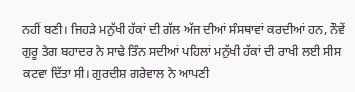ਨਹੀਂ ਬਣੀ। ਜਿਹੜੇ ਮਨੁੱਖੀ ਹੱਕਾਂ ਦੀ ਗੱਲ ਅੱਜ ਦੀਆਂ ਸੰਸਥਾਵਾਂ ਕਰਦੀਆਂ ਹਨ, ਨੌਵੇਂ ਗੁਰੂ ਤੇਗ ਬਹਾਦਰ ਨੇ ਸਾਢੇ ਤਿੰਨ ਸਦੀਆਂ ਪਹਿਲਾਂ ਮਨੁੱਖੀ ਹੱਕਾਂ ਦੀ ਰਾਖੀ ਲਈ ਸੀਸ ਕਟਵਾ ਦਿੱਤਾ ਸੀ। ਗੁਰਦੀਸ਼ ਗਰੇਵਾਲ ਨੇ ਆਪਣੀ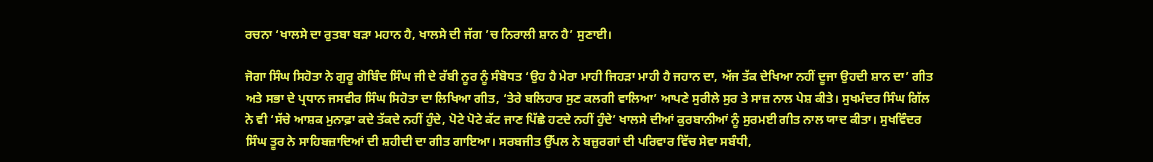ਰਚਨਾ ‘ਖਾਲਸੇ ਦਾ ਰੁਤਬਾ ਬੜਾ ਮਹਾਨ ਹੈ, ਖਾਲਸੇ ਦੀ ਜੱਗ ’ਚ ਨਿਰਾਲੀ ਸ਼ਾਨ ਹੈ’ ਸੁਣਾਈ।

ਜੋਗਾ ਸਿੰਘ ਸਿਹੋਤਾ ਨੇ ਗੁਰੂ ਗੋਬਿੰਦ ਸਿੰਘ ਜੀ ਦੇ ਰੱਬੀ ਨੂਰ ਨੂੰ ਸੰਬੋਧਤ ‘ਉਹ ਹੈ ਮੇਰਾ ਮਾਹੀ ਜਿਹੜਾ ਮਾਹੀ ਹੈ ਜਹਾਨ ਦਾ, ਅੱਜ ਤੱਕ ਦੇਖਿਆ ਨਹੀਂ ਦੂਜਾ ਉਹਦੀ ਸ਼ਾਨ ਦਾ’ ਗੀਤ ਅਤੇ ਸਭਾ ਦੇ ਪ੍ਰਧਾਨ ਜਸਵੀਰ ਸਿੰਘ ਸਿਹੋਤਾ ਦਾ ਲਿਖਿਆ ਗੀਤ, ‘ਤੇਰੇ ਬਲਿਹਾਰ ਸੁਣ ਕਲਗੀ ਵਾਲਿਆ’ ਆਪਣੇ ਸੁਰੀਲੇ ਸੁਰ ਤੇ ਸਾਜ਼ ਨਾਲ ਪੇਸ਼ ਕੀਤੇ। ਸੁਖਮੰਦਰ ਸਿੰਘ ਗਿੱਲ ਨੇ ਵੀ ‘ਸੱਚੇ ਆਸ਼ਕ ਮੁਨਾਫ਼ਾ ਕਦੇ ਤੱਕਦੇ ਨਹੀਂ ਹੁੰਦੇ, ਪੋਟੇ ਪੋਟੇ ਕੱਟ ਜਾਣ ਪਿੱਛੇ ਹਟਦੇ ਨਹੀਂ ਹੁੰਦੇ’ ਖਾਲਸੇ ਦੀਆਂ ਕੁਰਬਾਨੀਆਂ ਨੂੰ ਸੁਰਮਈ ਗੀਤ ਨਾਲ ਯਾਦ ਕੀਤਾ। ਸੁਖਵਿੰਦਰ ਸਿੰਘ ਤੂਰ ਨੇ ਸਾਹਿਬਜ਼ਾਦਿਆਂ ਦੀ ਸ਼ਹੀਦੀ ਦਾ ਗੀਤ ਗਾਇਆ। ਸਰਬਜੀਤ ਉੱਪਲ ਨੇ ਬਜ਼ੁਰਗਾਂ ਦੀ ਪਰਿਵਾਰ ਵਿੱਚ ਸੇਵਾ ਸਬੰਧੀ,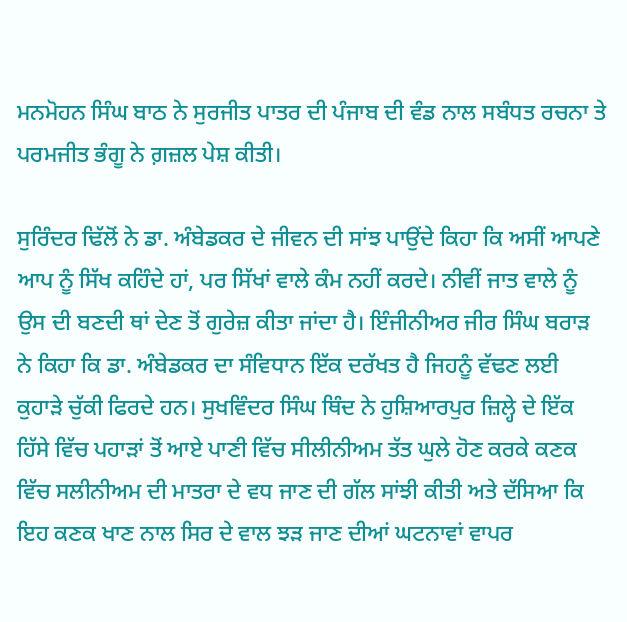ਮਨਮੋਹਨ ਸਿੰਘ ਬਾਠ ਨੇ ਸੁਰਜੀਤ ਪਾਤਰ ਦੀ ਪੰਜਾਬ ਦੀ ਵੰਡ ਨਾਲ ਸਬੰਧਤ ਰਚਨਾ ਤੇ ਪਰਮਜੀਤ ਭੰਗੂ ਨੇ ਗ਼ਜ਼ਲ ਪੇਸ਼ ਕੀਤੀ।

ਸੁਰਿੰਦਰ ਢਿੱਲੋਂ ਨੇ ਡਾ. ਅੰਬੇਡਕਰ ਦੇ ਜੀਵਨ ਦੀ ਸਾਂਝ ਪਾਉਂਦੇ ਕਿਹਾ ਕਿ ਅਸੀਂ ਆਪਣੇ ਆਪ ਨੂੰ ਸਿੱਖ ਕਹਿੰਦੇ ਹਾਂ, ਪਰ ਸਿੱਖਾਂ ਵਾਲੇ ਕੰਮ ਨਹੀਂ ਕਰਦੇ। ਨੀਵੀਂ ਜਾਤ ਵਾਲੇ ਨੂੰ ਉਸ ਦੀ ਬਣਦੀ ਥਾਂ ਦੇਣ ਤੋਂ ਗੁਰੇਜ਼ ਕੀਤਾ ਜਾਂਦਾ ਹੈ। ਇੰਜੀਨੀਅਰ ਜੀਰ ਸਿੰਘ ਬਰਾੜ ਨੇ ਕਿਹਾ ਕਿ ਡਾ. ਅੰਬੇਡਕਰ ਦਾ ਸੰਵਿਧਾਨ ਇੱਕ ਦਰੱਖਤ ਹੈ ਜਿਹਨੂੰ ਵੱਢਣ ਲਈ ਕੁਹਾੜੇ ਚੁੱਕੀ ਫਿਰਦੇ ਹਨ। ਸੁਖਵਿੰਦਰ ਸਿੰਘ ਥਿੰਦ ਨੇ ਹੁਸ਼ਿਆਰਪੁਰ ਜ਼ਿਲ੍ਹੇ ਦੇ ਇੱਕ ਹਿੱਸੇ ਵਿੱਚ ਪਹਾੜਾਂ ਤੋਂ ਆਏ ਪਾਣੀ ਵਿੱਚ ਸੀਲੀਨੀਅਮ ਤੱਤ ਘੁਲੇ ਹੋਣ ਕਰਕੇ ਕਣਕ ਵਿੱਚ ਸਲੀਨੀਅਮ ਦੀ ਮਾਤਰਾ ਦੇ ਵਧ ਜਾਣ ਦੀ ਗੱਲ ਸਾਂਝੀ ਕੀਤੀ ਅਤੇ ਦੱਸਿਆ ਕਿ ਇਹ ਕਣਕ ਖਾਣ ਨਾਲ ਸਿਰ ਦੇ ਵਾਲ ਝੜ ਜਾਣ ਦੀਆਂ ਘਟਨਾਵਾਂ ਵਾਪਰ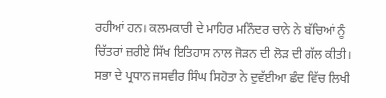ਰਹੀਆਂ ਹਨ। ਕਲਮਕਾਰੀ ਦੇ ਮਾਹਿਰ ਮਨਿੰਦਰ ਚਾਨੇ ਨੇ ਬੱਚਿਆਂ ਨੂੰ ਚਿੱਤਰਾਂ ਜ਼ਰੀਏ ਸਿੱਖ ਇਤਿਹਾਸ ਨਾਲ ਜੋੜਨ ਦੀ ਲੋੜ ਦੀ ਗੱਲ ਕੀਤੀ। ਸਭਾ ਦੇ ਪ੍ਰਧਾਨ ਜਸਵੀਰ ਸਿੰਘ ਸਿਹੋਤਾ ਨੇ ਦੁਵੱਈਆ ਛੰਦ ਵਿੱਚ ਲਿਖੀ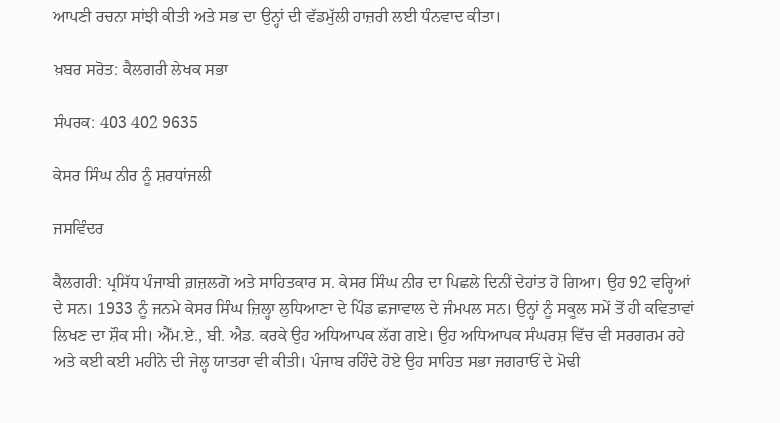ਆਪਣੀ ਰਚਨਾ ਸਾਂਝੀ ਕੀਤੀ ਅਤੇ ਸਭ ਦਾ ਉਨ੍ਹਾਂ ਦੀ ਵੱਡਮੁੱਲੀ ਹਾਜ਼ਰੀ ਲਈ ਧੰਨਵਾਦ ਕੀਤਾ।

ਖ਼ਬਰ ਸਰੋਤ: ਕੈਲਗਰੀ ਲੇਖਕ ਸਭਾ

ਸੰਪਰਕ: 403 402 9635

ਕੇਸਰ ਸਿੰਘ ਨੀਰ ਨੂੰ ਸ਼ਰਧਾਂਜਲੀ

ਜਸਵਿੰਦਰ

ਕੈਲਗਰੀ: ਪ੍ਰਸਿੱਧ ਪੰਜਾਬੀ ਗ਼ਜ਼ਲਗੋ ਅਤੇ ਸਾਹਿਤਕਾਰ ਸ. ਕੇਸਰ ਸਿੰਘ ਨੀਰ ਦਾ ਪਿਛਲੇ ਦਿਨੀਂ ਦੇਹਾਂਤ ਹੋ ਗਿਆ। ਉਹ 92 ਵਰ੍ਹਿਆਂ ਦੇ ਸਨ। 1933 ਨੂੰ ਜਨਮੇ ਕੇਸਰ ਸਿੰਘ ਜ਼ਿਲ੍ਹਾ ਲੁਧਿਆਣਾ ਦੇ ਪਿੰਡ ਛਜਾਵਾਲ ਦੇ ਜੰਮਪਲ ਸਨ। ਉਨ੍ਹਾਂ ਨੂੰ ਸਕੂਲ ਸਮੇਂ ਤੋਂ ਹੀ ਕਵਿਤਾਵਾਂ ਲਿਖਣ ਦਾ ਸ਼ੌਕ ਸੀ। ਐੱਮ.ਏ., ਬੀ. ਐਡ. ਕਰਕੇ ਉਹ ਅਧਿਆਪਕ ਲੱਗ ਗਏ। ਉਹ ਅਧਿਆਪਕ ਸੰਘਰਸ਼ ਵਿੱਚ ਵੀ ਸਰਗਰਮ ਰਹੇ ਅਤੇ ਕਈ ਕਈ ਮਹੀਨੇ ਦੀ ਜੇਲ੍ਹ ਯਾਤਰਾ ਵੀ ਕੀਤੀ। ਪੰਜਾਬ ਰਹਿੰਦੇ ਹੋਏ ਉਹ ਸਾਹਿਤ ਸਭਾ ਜਗਰਾਓਂ ਦੇ ਮੋਢੀ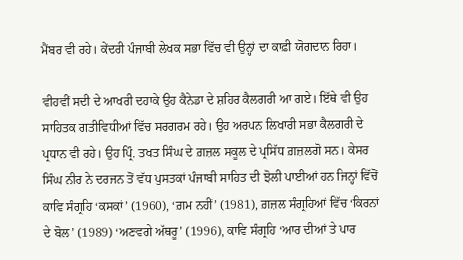ਮੈਂਬਰ ਵੀ ਰਹੇ। ਕੇਂਦਰੀ ਪੰਜਾਬੀ ਲੇਖਕ ਸਭਾ ਵਿੱਚ ਵੀ ਉਨ੍ਹਾਂ ਦਾ ਕਾਫ਼ੀ ਯੋਗਦਾਨ ਰਿਹਾ।

ਵੀਹਵੀਂ ਸਦੀ ਦੇ ਆਖਰੀ ਦਹਾਕੇ ਉਹ ਕੈਨੇਡਾ ਦੇ ਸ਼ਹਿਰ ਕੈਲਗਰੀ ਆ ਗਏ। ਇੱਥੇ ਵੀ ਉਹ ਸਾਹਿਤਕ ਗਤੀਵਿਧੀਆਂ ਵਿੱਚ ਸਰਗਰਮ ਰਹੇ। ਉਹ ਅਰਪਨ ਲਿਖਾਰੀ ਸਭਾ ਕੈਲਗਰੀ ਦੇ ਪ੍ਰਧਾਨ ਵੀ ਰਹੇ। ਉਹ ਪ੍ਰਿੰ. ਤਖਤ ਸਿੰਘ ਦੇ ਗ਼ਜ਼ਲ ਸਕੂਲ ਦੇ ਪ੍ਰਸਿੱਧ ਗ਼ਜ਼ਲਗੋ ਸਨ। ਕੇਸਰ ਸਿੰਘ ਨੀਰ ਨੇ ਦਰਜਨ ਤੋਂ ਵੱਧ ਪੁਸਤਕਾਂ ਪੰਜਾਬੀ ਸਾਹਿਤ ਦੀ ਝੋਲੀ ਪਾਈਆਂ ਹਨ ਜਿਨ੍ਹਾਂ ਵਿੱਚੋਂ ਕਾਵਿ ਸੰਗ੍ਰਹਿ ‘ਕਸਕਾਂ’ (1960), ‘ਗ਼ਮ ਨਹੀਂ’ (1981), ਗ਼ਜ਼ਲ ਸੰਗ੍ਰਹਿਆਂ ਵਿੱਚ ‘ਕਿਰਨਾਂ ਦੇ ਬੋਲ’ (1989) ‘ਅਣਵਗੇ ਅੱਥਰੂ’ (1996), ਕਾਵਿ ਸੰਗ੍ਰਹਿ ‘ਆਰ ਦੀਆਂ ਤੇ ਪਾਰ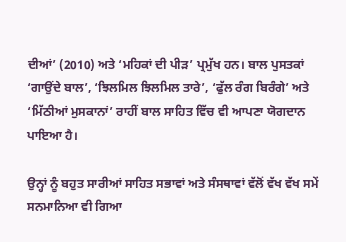ਦੀਆਂ’ (2010) ਅਤੇ ‘ਮਹਿਕਾਂ ਦੀ ਪੀੜ’ ਪ੍ਰਮੁੱਖ ਹਨ। ਬਾਲ ਪੁਸਤਕਾਂ ‘ਗਾਉਂਦੇ ਬਾਲ’, ‘ਝਿਲਮਿਲ ਝਿਲਮਿਲ ਤਾਰੇ’, ‘ਫੁੱਲ ਰੰਗ ਬਿਰੰਗੇ’ ਅਤੇ ‘ਮਿੱਠੀਆਂ ਮੁਸਕਾਨਾਂ’ ਰਾਹੀਂ ਬਾਲ ਸਾਹਿਤ ਵਿੱਚ ਵੀ ਆਪਣਾ ਯੋਗਦਾਨ ਪਾਇਆ ਹੈ।

ਉਨ੍ਹਾਂ ਨੂੰ ਬਹੁਤ ਸਾਰੀਆਂ ਸਾਹਿਤ ਸਭਾਵਾਂ ਅਤੇ ਸੰਸਥਾਵਾਂ ਵੱਲੋਂ ਵੱਖ ਵੱਖ ਸਮੇਂ ਸਨਮਾਨਿਆ ਵੀ ਗਿਆ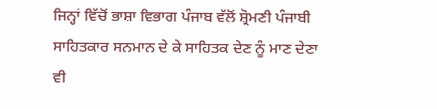ਜਿਨ੍ਹਾਂ ਵਿੱਚੋਂ ਭਾਸ਼ਾ ਵਿਭਾਗ ਪੰਜਾਬ ਵੱਲੋਂ ਸ਼੍ਰੋਮਣੀ ਪੰਜਾਬੀ ਸਾਹਿਤਕਾਰ ਸਨਮਾਨ ਦੇ ਕੇ ਸਾਹਿਤਕ ਦੇਣ ਨੂੰ ਮਾਣ ਦੇਣਾ ਵੀ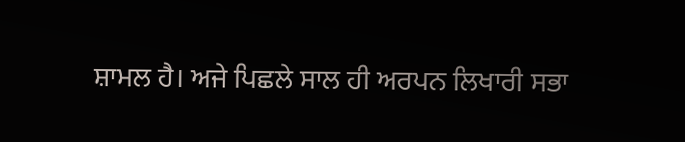ਸ਼ਾਮਲ ਹੈ। ਅਜੇ ਪਿਛਲੇ ਸਾਲ ਹੀ ਅਰਪਨ ਲਿਖਾਰੀ ਸਭਾ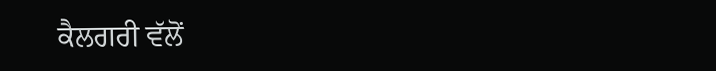ਕੈਲਗਰੀ ਵੱਲੋਂ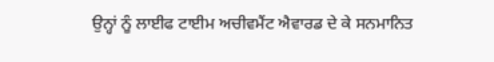ਉਨ੍ਹਾਂ ਨੂੰ ਲਾਈਫ ਟਾਈਮ ਅਚੀਵਮੈਂਟ ਐਵਾਰਡ ਦੇ ਕੇ ਸਨਮਾਨਿਤ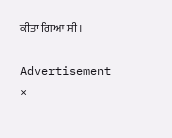ਕੀਤਾ ਗਿਆ ਸੀ।

Advertisement
×